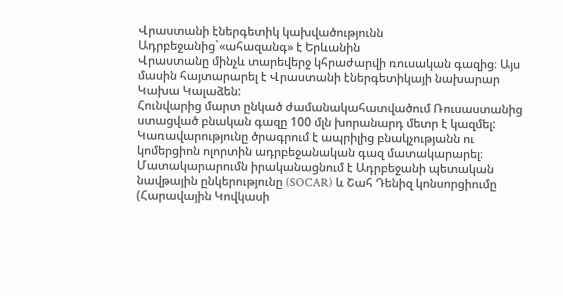Վրաստանի էներգետիկ կախվածությունն Ադրբեջանից`«ահազանգ» է Երևանին
Վրաստանը մինչև տարեվերջ կհրաժարվի ռուսական գազից։ Այս մասին հայտարարել է Վրաստանի էներգետիկայի նախարար Կախա Կալաձեն:
Հունվարից մարտ ընկած ժամանակահատվածում Ռուսաստանից ստացված բնական գազը 100 մլն խորանարդ մետր է կազմել: Կառավարությունը ծրագրում է ապրիլից բնակչությանն ու կոմերցիոն ոլորտին ադրբեջանական գազ մատակարարել։ Մատակարարումն իրականացնում է Ադրբեջանի պետական նավթային ընկերությունը (SOCAR) և Շահ Դենիզ կոնսորցիումը (Հարավային Կովկասի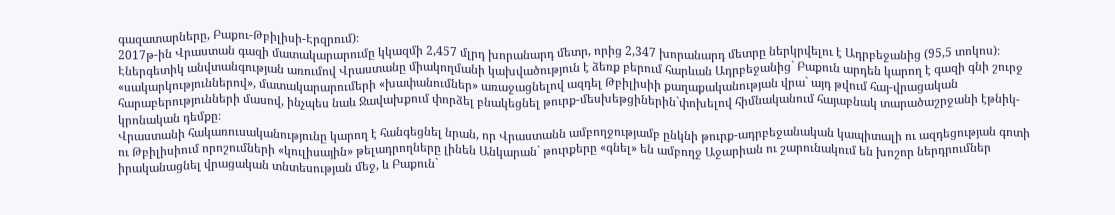գազատարները, Բաքու-Թբիլիսի-Էրզրում)։
2017թ-ին Վրաստան գազի մատակարարումը կկազմի 2,457 մլրդ խորանարդ մետր, որից 2,347 խորանարդ մետրը ներկրվելու է Ադրբեջանից (95,5 տոկոս)։ Էներգետիկ անվտանգության առումով Վրաստանը միակողմանի կախվածություն է ձեռք բերում հարևան Ադրբեջանից` Բաքուն արդեն կարող է գազի գնի շուրջ «սակարկություններով», մատակարարումերի «խափանումներ» առաջացնելով ազդել Թբիլիսիի քաղաքականության վրա` այդ թվում հայ-վրացական հարաբերությունների մասով, ինչպես նաև Ջավախքում փորձել բնակեցնել թուրք-մեսխեթցիներին`փոխելով հիմնականում հայաբնակ տարածաշրջանի էթնիկ-կրոնական դեմքը։
Վրաստանի հակառուսականությունը կարող է հանգեցնել նրան, որ Վրաստանն ամբողջությամբ ընկնի թուրք-ադրբեջանական կապիտալի ու ազդեցության գոտի ու Թբիլիսիում որոշումների «կուլիսային» թելադրողները լինեն Անկարան` թուրքերը «գնել» են ամբողջ Աջարիան ու շարունակում են խոշոր ներդրումներ իրականացնել վրացական տնտեսության մեջ, և Բաքուն`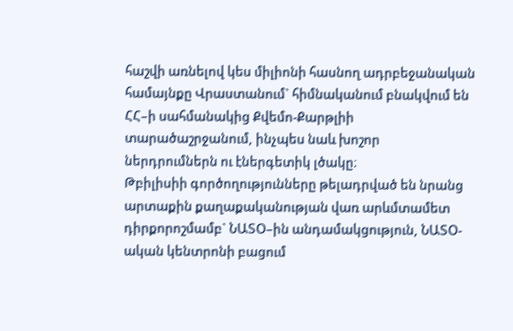հաշվի առնելով կես միլիոնի հասնող ադրբեջանական համայնքը Վրաստանում` հիմնականում բնակվում են ՀՀ–ի սահմանակից Քվեմո-Քարթլիի տարածաշրջանում, ինչպես նաև խոշոր ներդրումներն ու էներգետիկ լծակը։
Թբիլիսիի գործողությունները թելադրված են նրանց արտաքին քաղաքականության վառ արևմտամետ դիրքորոշմամբ` ՆԱՏՕ–ին անդամակցություն, ՆԱՏՕ-ական կենտրոնի բացում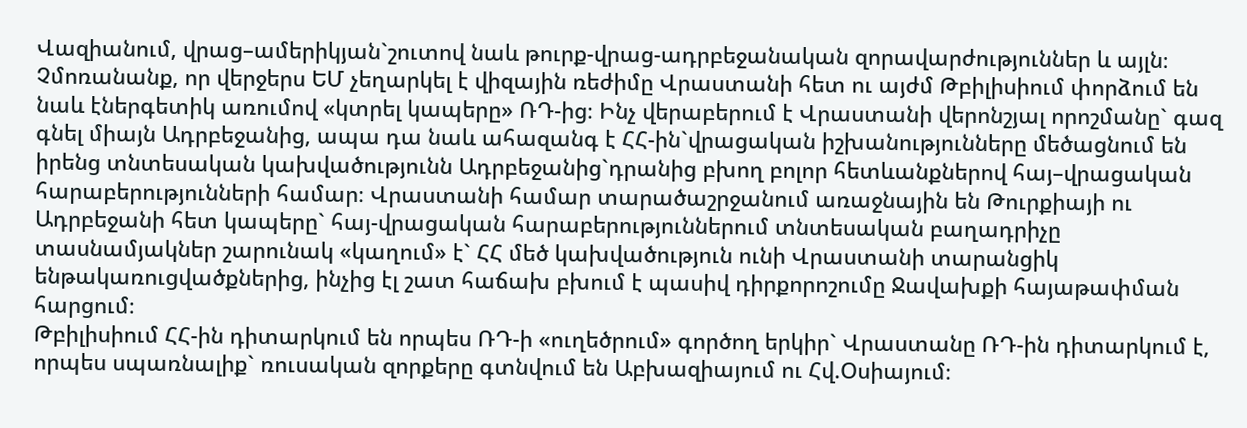Վազիանում, վրաց–ամերիկյան`շուտով նաև թուրք-վրաց-ադրբեջանական զորավարժություններ և այլն։
Չմոռանանք, որ վերջերս ԵՄ չեղարկել է վիզային ռեժիմը Վրաստանի հետ ու այժմ Թբիլիսիում փորձում են նաև էներգետիկ առումով «կտրել կապերը» ՌԴ-ից։ Ինչ վերաբերում է Վրաստանի վերոնշյալ որոշմանը` գազ գնել միայն Ադրբեջանից, ապա դա նաև ահազանգ է ՀՀ-ին`վրացական իշխանությունները մեծացնում են իրենց տնտեսական կախվածությունն Ադրբեջանից`դրանից բխող բոլոր հետևանքներով հայ–վրացական հարաբերությունների համար։ Վրաստանի համար տարածաշրջանում առաջնային են Թուրքիայի ու Ադրբեջանի հետ կապերը` հայ-վրացական հարաբերություններում տնտեսական բաղադրիչը տասնամյակներ շարունակ «կաղում» է` ՀՀ մեծ կախվածություն ունի Վրաստանի տարանցիկ ենթակառուցվածքներից, ինչից էլ շատ հաճախ բխում է պասիվ դիրքորոշումը Ջավախքի հայաթափման հարցում։
Թբիլիսիում ՀՀ-ին դիտարկում են որպես ՌԴ-ի «ուղեծրում» գործող երկիր` Վրաստանը ՌԴ-ին դիտարկում է, որպես սպառնալիք` ռուսական զորքերը գտնվում են Աբխազիայում ու Հվ.Օսիայում։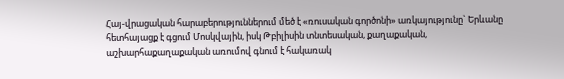Հայ-վրացական հարաբերություններում մեծ է «ռուսական գործոնի» առկայությունը` Երևանը հետհայացք է գցում Մոսկվային, իսկ Թբիլիսին տնտեսական, քաղաքական, աշխարհաքաղաքական առումով գնում է հակառակ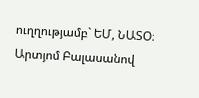ուղղությամբ` ԵՄ, ՆԱՏՕ։
Արտյոմ Բալասանով